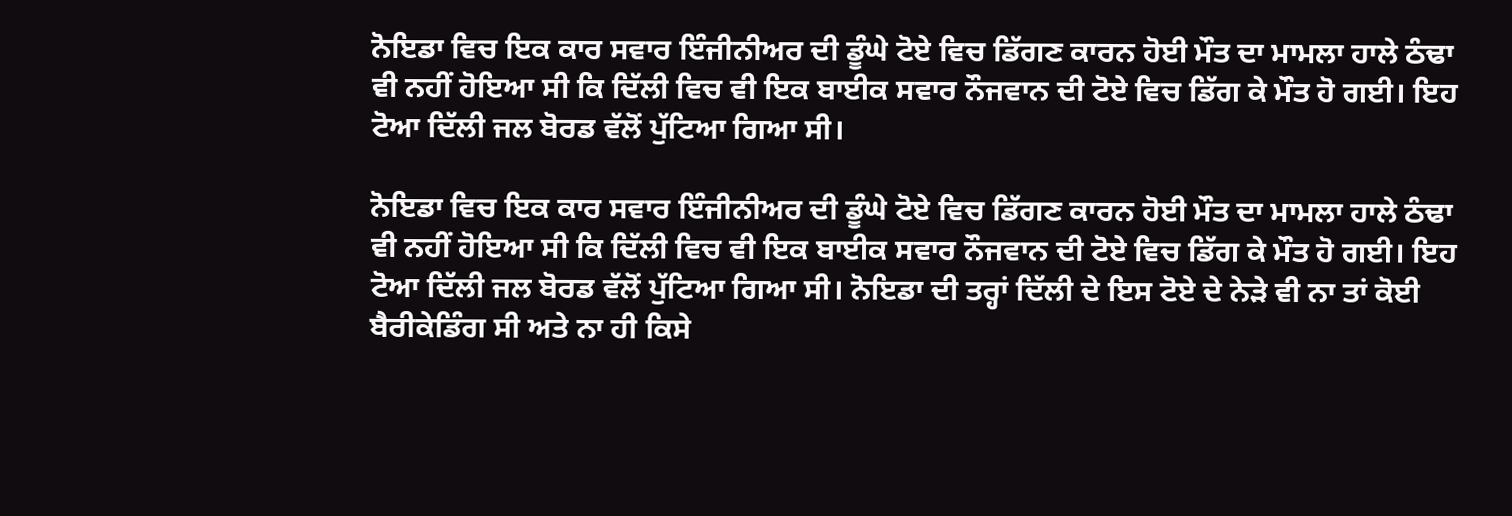ਨੋਇਡਾ ਵਿਚ ਇਕ ਕਾਰ ਸਵਾਰ ਇੰਜੀਨੀਅਰ ਦੀ ਡੂੰਘੇ ਟੋਏ ਵਿਚ ਡਿੱਗਣ ਕਾਰਨ ਹੋਈ ਮੌਤ ਦਾ ਮਾਮਲਾ ਹਾਲੇ ਠੰਢਾ ਵੀ ਨਹੀਂ ਹੋਇਆ ਸੀ ਕਿ ਦਿੱਲੀ ਵਿਚ ਵੀ ਇਕ ਬਾਈਕ ਸਵਾਰ ਨੌਜਵਾਨ ਦੀ ਟੋਏ ਵਿਚ ਡਿੱਗ ਕੇ ਮੌਤ ਹੋ ਗਈ। ਇਹ ਟੋਆ ਦਿੱਲੀ ਜਲ ਬੋਰਡ ਵੱਲੋਂ ਪੁੱਟਿਆ ਗਿਆ ਸੀ।

ਨੋਇਡਾ ਵਿਚ ਇਕ ਕਾਰ ਸਵਾਰ ਇੰਜੀਨੀਅਰ ਦੀ ਡੂੰਘੇ ਟੋਏ ਵਿਚ ਡਿੱਗਣ ਕਾਰਨ ਹੋਈ ਮੌਤ ਦਾ ਮਾਮਲਾ ਹਾਲੇ ਠੰਢਾ ਵੀ ਨਹੀਂ ਹੋਇਆ ਸੀ ਕਿ ਦਿੱਲੀ ਵਿਚ ਵੀ ਇਕ ਬਾਈਕ ਸਵਾਰ ਨੌਜਵਾਨ ਦੀ ਟੋਏ ਵਿਚ ਡਿੱਗ ਕੇ ਮੌਤ ਹੋ ਗਈ। ਇਹ ਟੋਆ ਦਿੱਲੀ ਜਲ ਬੋਰਡ ਵੱਲੋਂ ਪੁੱਟਿਆ ਗਿਆ ਸੀ। ਨੋਇਡਾ ਦੀ ਤਰ੍ਹਾਂ ਦਿੱਲੀ ਦੇ ਇਸ ਟੋਏ ਦੇ ਨੇੜੇ ਵੀ ਨਾ ਤਾਂ ਕੋਈ ਬੈਰੀਕੇਡਿੰਗ ਸੀ ਅਤੇ ਨਾ ਹੀ ਕਿਸੇ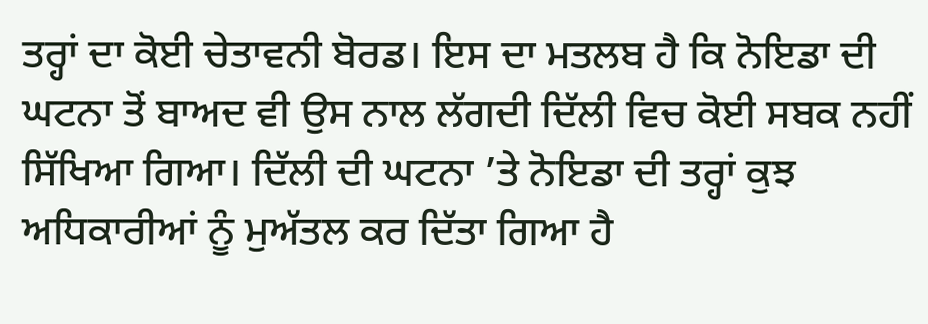ਤਰ੍ਹਾਂ ਦਾ ਕੋਈ ਚੇਤਾਵਨੀ ਬੋਰਡ। ਇਸ ਦਾ ਮਤਲਬ ਹੈ ਕਿ ਨੋਇਡਾ ਦੀ ਘਟਨਾ ਤੋਂ ਬਾਅਦ ਵੀ ਉਸ ਨਾਲ ਲੱਗਦੀ ਦਿੱਲੀ ਵਿਚ ਕੋਈ ਸਬਕ ਨਹੀਂ ਸਿੱਖਿਆ ਗਿਆ। ਦਿੱਲੀ ਦੀ ਘਟਨਾ ’ਤੇ ਨੋਇਡਾ ਦੀ ਤਰ੍ਹਾਂ ਕੁਝ ਅਧਿਕਾਰੀਆਂ ਨੂੰ ਮੁਅੱਤਲ ਕਰ ਦਿੱਤਾ ਗਿਆ ਹੈ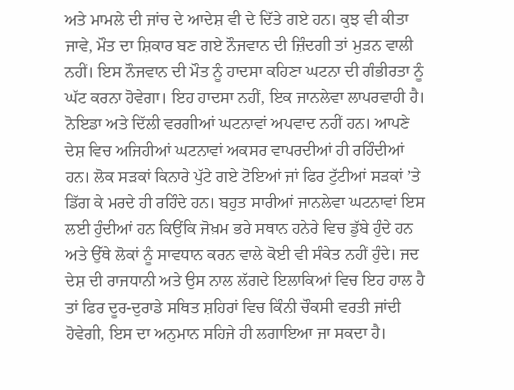ਅਤੇ ਮਾਮਲੇ ਦੀ ਜਾਂਚ ਦੇ ਆਦੇਸ਼ ਵੀ ਦੇ ਦਿੱਤੇ ਗਏ ਹਨ। ਕੁਝ ਵੀ ਕੀਤਾ ਜਾਵੇ, ਮੌਤ ਦਾ ਸ਼ਿਕਾਰ ਬਣ ਗਏ ਨੌਜਵਾਨ ਦੀ ਜ਼ਿੰਦਗੀ ਤਾਂ ਮੁੜਨ ਵਾਲੀ ਨਹੀਂ। ਇਸ ਨੌਜਵਾਨ ਦੀ ਮੌਤ ਨੂੰ ਹਾਦਸਾ ਕਹਿਣਾ ਘਟਨਾ ਦੀ ਗੰਭੀਰਤਾ ਨੂੰ ਘੱਟ ਕਰਨਾ ਹੋਵੇਗਾ। ਇਹ ਹਾਦਸਾ ਨਹੀਂ, ਇਕ ਜਾਨਲੇਵਾ ਲਾਪਰਵਾਹੀ ਹੈ। ਨੋਇਡਾ ਅਤੇ ਦਿੱਲੀ ਵਰਗੀਆਂ ਘਟਨਾਵਾਂ ਅਪਵਾਦ ਨਹੀਂ ਹਨ। ਆਪਣੇ ਦੇਸ਼ ਵਿਚ ਅਜਿਹੀਆਂ ਘਟਨਾਵਾਂ ਅਕਸਰ ਵਾਪਰਦੀਆਂ ਹੀ ਰਹਿੰਦੀਆਂ ਹਨ। ਲੋਕ ਸੜਕਾਂ ਕਿਨਾਰੇ ਪੁੱਟੇ ਗਏ ਟੋਇਆਂ ਜਾਂ ਫਿਰ ਟੁੱਟੀਆਂ ਸੜਕਾਂ ’ਤੇ ਡਿੱਗ ਕੇ ਮਰਦੇ ਹੀ ਰਹਿੰਦੇ ਹਨ। ਬਹੁਤ ਸਾਰੀਆਂ ਜਾਨਲੇਵਾ ਘਟਨਾਵਾਂ ਇਸ ਲਈ ਹੁੰਦੀਆਂ ਹਨ ਕਿਉਂਕਿ ਜੋਖ਼ਮ ਭਰੇ ਸਥਾਨ ਹਨੇਰੇ ਵਿਚ ਡੁੱਬੇ ਹੁੰਦੇ ਹਨ ਅਤੇ ਉੱਥੇ ਲੋਕਾਂ ਨੂੰ ਸਾਵਧਾਨ ਕਰਨ ਵਾਲੇ ਕੋਈ ਵੀ ਸੰਕੇਤ ਨਹੀਂ ਹੁੰਦੇ। ਜਦ ਦੇਸ਼ ਦੀ ਰਾਜਧਾਨੀ ਅਤੇ ਉਸ ਨਾਲ ਲੱਗਦੇ ਇਲਾਕਿਆਂ ਵਿਚ ਇਹ ਹਾਲ ਹੈ ਤਾਂ ਫਿਰ ਦੂਰ-ਦੁਰਾਡੇ ਸਥਿਤ ਸ਼ਹਿਰਾਂ ਵਿਚ ਕਿੰਨੀ ਚੌਕਸੀ ਵਰਤੀ ਜਾਂਦੀ ਹੋਵੇਗੀ, ਇਸ ਦਾ ਅਨੁਮਾਨ ਸਹਿਜੇ ਹੀ ਲਗਾਇਆ ਜਾ ਸਕਦਾ ਹੈ।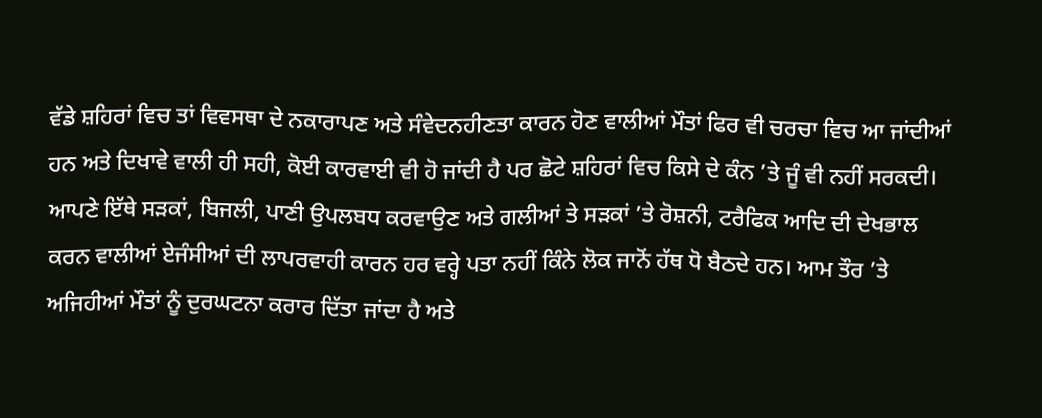ਵੱਡੇ ਸ਼ਹਿਰਾਂ ਵਿਚ ਤਾਂ ਵਿਵਸਥਾ ਦੇ ਨਕਾਰਾਪਣ ਅਤੇ ਸੰਵੇਦਨਹੀਣਤਾ ਕਾਰਨ ਹੋਣ ਵਾਲੀਆਂ ਮੌਤਾਂ ਫਿਰ ਵੀ ਚਰਚਾ ਵਿਚ ਆ ਜਾਂਦੀਆਂ ਹਨ ਅਤੇ ਦਿਖਾਵੇ ਵਾਲੀ ਹੀ ਸਹੀ, ਕੋਈ ਕਾਰਵਾਈ ਵੀ ਹੋ ਜਾਂਦੀ ਹੈ ਪਰ ਛੋਟੇ ਸ਼ਹਿਰਾਂ ਵਿਚ ਕਿਸੇ ਦੇ ਕੰਨ ’ਤੇ ਜੂੰ ਵੀ ਨਹੀਂ ਸਰਕਦੀ। ਆਪਣੇ ਇੱਥੇ ਸੜਕਾਂ, ਬਿਜਲੀ, ਪਾਣੀ ਉਪਲਬਧ ਕਰਵਾਉਣ ਅਤੇ ਗਲੀਆਂ ਤੇ ਸੜਕਾਂ ’ਤੇ ਰੋਸ਼ਨੀ, ਟਰੈਫਿਕ ਆਦਿ ਦੀ ਦੇਖਭਾਲ ਕਰਨ ਵਾਲੀਆਂ ਏਜੰਸੀਆਂ ਦੀ ਲਾਪਰਵਾਹੀ ਕਾਰਨ ਹਰ ਵਰ੍ਹੇ ਪਤਾ ਨਹੀਂ ਕਿੰਨੇ ਲੋਕ ਜਾਨੋਂ ਹੱਥ ਧੋ ਬੈਠਦੇ ਹਨ। ਆਮ ਤੌਰ ’ਤੇ ਅਜਿਹੀਆਂ ਮੌਤਾਂ ਨੂੰ ਦੁਰਘਟਨਾ ਕਰਾਰ ਦਿੱਤਾ ਜਾਂਦਾ ਹੈ ਅਤੇ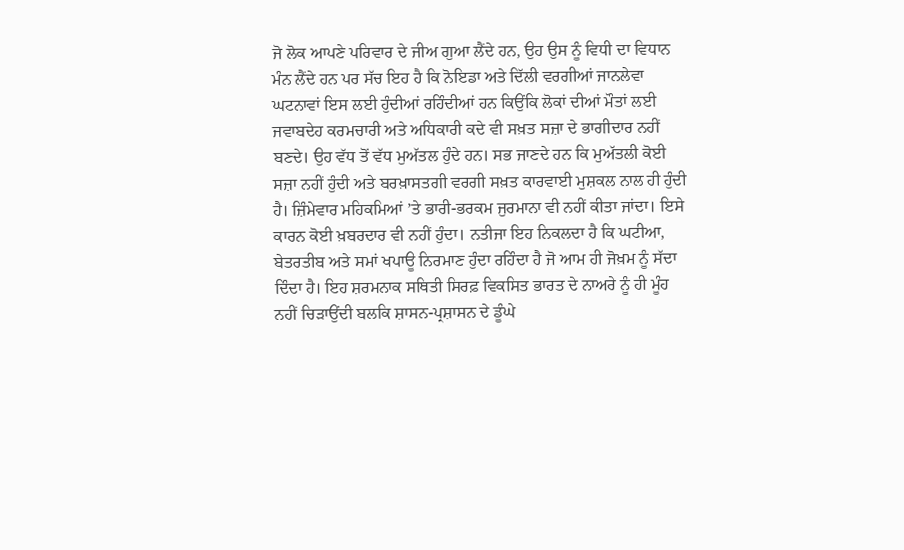ਜੋ ਲੋਕ ਆਪਣੇ ਪਰਿਵਾਰ ਦੇ ਜੀਅ ਗੁਆ ਲੈਂਦੇ ਹਨ, ਉਹ ਉਸ ਨੂੰ ਵਿਧੀ ਦਾ ਵਿਧਾਨ ਮੰਨ ਲੈਂਦੇ ਹਨ ਪਰ ਸੱਚ ਇਹ ਹੈ ਕਿ ਨੋਇਡਾ ਅਤੇ ਦਿੱਲੀ ਵਰਗੀਆਂ ਜਾਨਲੇਵਾ ਘਟਨਾਵਾਂ ਇਸ ਲਈ ਹੁੰਦੀਆਂ ਰਹਿੰਦੀਆਂ ਹਨ ਕਿਉਂਕਿ ਲੋਕਾਂ ਦੀਆਂ ਮੌਤਾਂ ਲਈ ਜਵਾਬਦੇਹ ਕਰਮਚਾਰੀ ਅਤੇ ਅਧਿਕਾਰੀ ਕਦੇ ਵੀ ਸਖ਼ਤ ਸਜ਼ਾ ਦੇ ਭਾਗੀਦਾਰ ਨਹੀਂ ਬਣਦੇ। ਉਹ ਵੱਧ ਤੋਂ ਵੱਧ ਮੁਅੱਤਲ ਹੁੰਦੇ ਹਨ। ਸਭ ਜਾਣਦੇ ਹਨ ਕਿ ਮੁਅੱਤਲੀ ਕੋਈ ਸਜ਼ਾ ਨਹੀਂ ਹੁੰਦੀ ਅਤੇ ਬਰਖ਼ਾਸਤਗੀ ਵਰਗੀ ਸਖ਼ਤ ਕਾਰਵਾਈ ਮੁਸ਼ਕਲ ਨਾਲ ਹੀ ਹੁੰਦੀ ਹੈ। ਜ਼ਿੰਮੇਵਾਰ ਮਹਿਕਮਿਆਂ ’ਤੇ ਭਾਰੀ-ਭਰਕਮ ਜੁਰਮਾਨਾ ਵੀ ਨਹੀਂ ਕੀਤਾ ਜਾਂਦਾ। ਇਸੇ ਕਾਰਨ ਕੋਈ ਖ਼ਬਰਦਾਰ ਵੀ ਨਹੀਂ ਹੁੰਦਾ। ਨਤੀਜਾ ਇਹ ਨਿਕਲਦਾ ਹੈ ਕਿ ਘਟੀਆ, ਬੇਤਰਤੀਬ ਅਤੇ ਸਮਾਂ ਖਪਾਊ ਨਿਰਮਾਣ ਹੁੰਦਾ ਰਹਿੰਦਾ ਹੈ ਜੋ ਆਮ ਹੀ ਜੋਖ਼ਮ ਨੂੰ ਸੱਦਾ ਦਿੰਦਾ ਹੈ। ਇਹ ਸ਼ਰਮਨਾਕ ਸਥਿਤੀ ਸਿਰਫ਼ ਵਿਕਸਿਤ ਭਾਰਤ ਦੇ ਨਾਅਰੇ ਨੂੰ ਹੀ ਮੂੰਹ ਨਹੀਂ ਚਿੜਾਉਂਦੀ ਬਲਕਿ ਸ਼ਾਸਨ-ਪ੍ਰਸ਼ਾਸਨ ਦੇ ਡੂੰਘੇ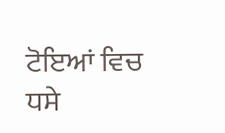ਟੋਇਆਂ ਵਿਚ ਧਸੇ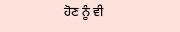ਹੋਣ ਨੂੰ ਵੀ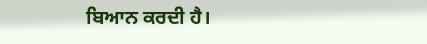ਬਿਆਨ ਕਰਦੀ ਹੈ।